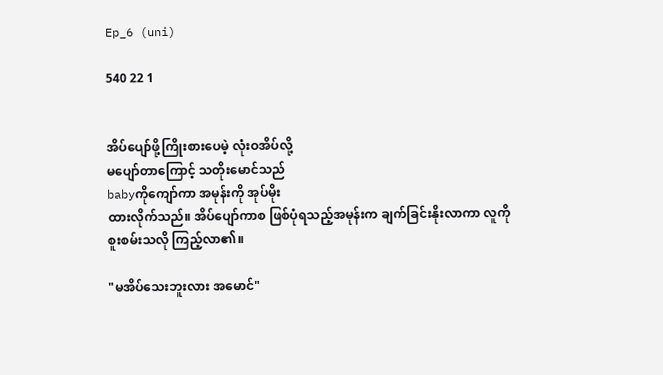Ep_6 (uni)

540 22 1


အိပ်ပျော်ဖို့ကြိုးစားပေမဲ့ လုံးဝအိပ်လို့
မပျော်တာကြောင့် သတိုးမောင်သည်
babyကိုကျော်ကာ အမုန်းကို အုပ်မိုး
ထားလိုက်သည်။ အိပ်ပျော်ကာစ ဖြစ်ပုံရသည့်အမုန်းက ချက်ခြင်းနိုးလာကာ လူကို
စူးစမ်းသလို ကြည့်လာ၏။

"မအိပ်သေးဘူးလား အမောင်"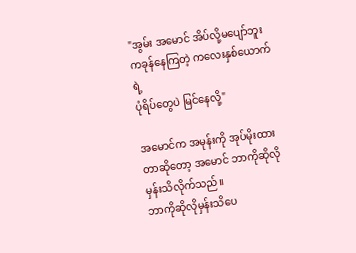"အွမ်း အမောင် အိပ်လို့မပျော်ဘူး
ကခုန်နေကြတဲ့ ကလေးနှစ်ယောက်ရဲ့
ပုံရိပ်တွေပဲ မြင်နေလို့"

အမောင်က အမုန်းကို အုပ်မိုးထားတာဆိုတော့ အမောင် ဘာကိုဆိုလိုမှန်းသိလိုက်သည်။
ဘာကိုဆိုလိုမှန်းသိပေ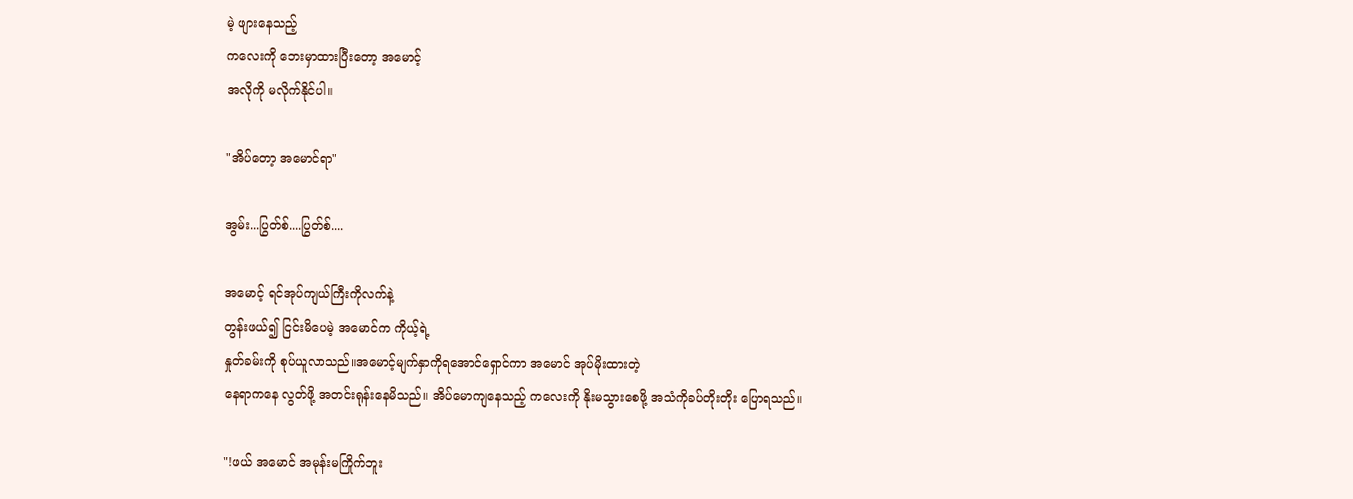မဲ့ ဖျားနေသည့်
ကလေးကို ဘေးမှာထားပြီးတော့ အမောင့်
အလိုကို မလိုက်နိုင်ပါ။

"အိပ်တော့ အမောင်ရာ"

အွမ်း...ပြွတ်စ်....ပြွတ်စ်....

အမောင့် ရင်အုပ်ကျယ်ကြီးကိုလက်နဲ့
တွန်းဖယ်၍ ငြင်းမိပေမဲ့ အမောင်က ကိုယ့်ရဲ့
နှုတ်ခမ်းကို စုပ်ယူလာသည်။အမောင့်မျက်နှာကိုရအောင်ရှောင်ကာ အမောင် အုပ်မိုးထားတဲ့
နေရာကနေ လွတ်ဖို့ အတင်းရုန်းနေမိသည်။ အိပ်မောကျနေသည့် ကလေးကို နိုးမသွားစေဖို့ အသံကိုခပ်တိုးတိုး ပြောရသည်။

"!ဖယ် အမောင် အမုန်းမကြိုက်ဘူး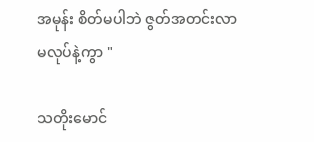အမုန်း စိတ်မပါဘဲ ဇွတ်အတင်းလာ
မလုပ်နဲ့ကွာ "

သတိုးမောင်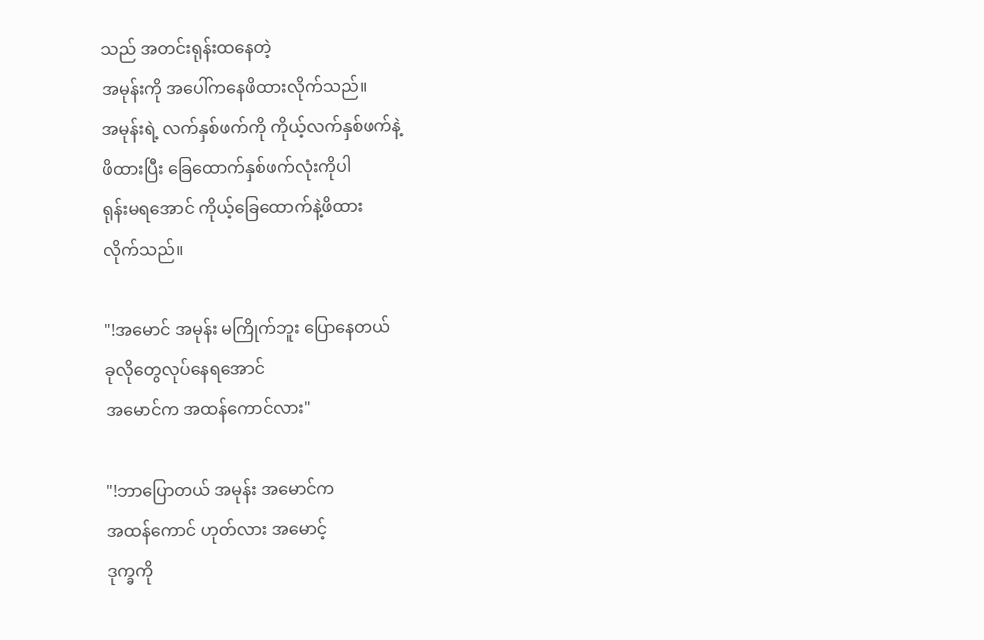သည် အတင်းရုန်းထနေတဲ့
အမုန်းကို အပေါ်ကနေဖိထားလိုက်သည်။
အမုန်းရဲ့ လက်နှစ်ဖက်ကို ကိုယ့်လက်နှစ်ဖက်နဲ့
ဖိထားပြီး ခြေထောက်နှစ်ဖက်လုံးကိုပါ
ရုန်းမရအောင် ကိုယ့်ခြေထောက်နဲ့ဖိထား
လိုက်သည်။

"!အမောင် အမုန်း မကြိုက်ဘူး ပြောနေတယ်
ခုလိုတွေလုပ်နေရအောင်
အမောင်က အထန်ကောင်လား"

"!ဘာပြောတယ် အမုန်း အမောင်က
အထန်ကောင် ဟုတ်လား အမောင့်
ဒုက္ခကို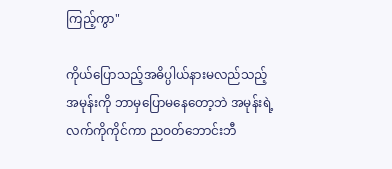ကြည့်ကွာ"

ကိုယ်ပြောသည့်အဓိပ္ပါယ်နားမလည်သည့်
အမုန်းကို ဘာမှပြောမနေတော့ဘဲ အမုန်းရဲ့
လက်ကိုကိုင်ကာ ညဝတ်ဘောင်းဘီ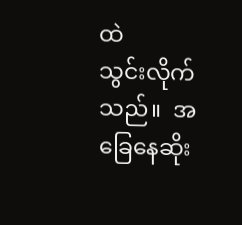ထဲ
သွင်းလိုက်သည်။  အခြေနေဆိုး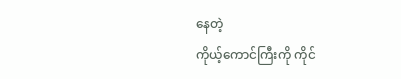နေတဲ့
ကိုယ့်ကောင်ကြီးကို ကိုင်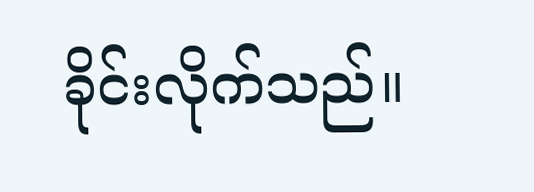ခိုင်းလိုက်သည်။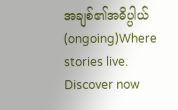အချစ်၏အဓိပ္ပါယ် (ongoing)Where stories live. Discover now